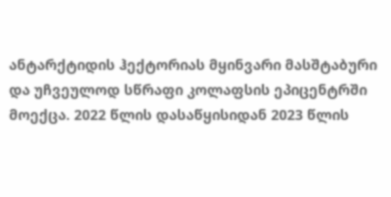ანტარქტიდის ჰექტორიას მყინვარი მასშტაბური და უჩვეულოდ სწრაფი კოლაფსის ეპიცენტრში მოექცა. 2022 წლის დასაწყისიდან 2023 წლის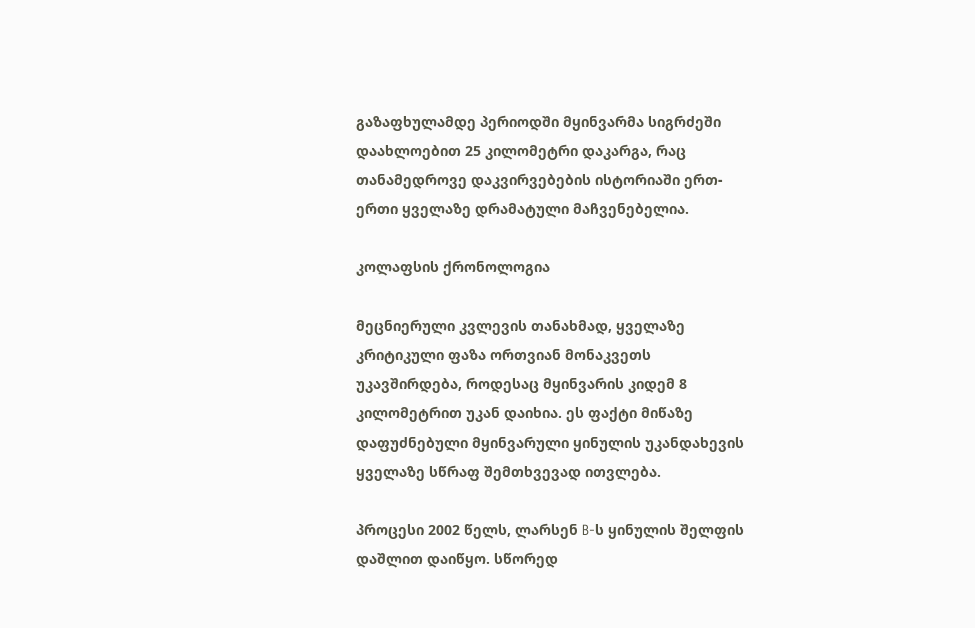გაზაფხულამდე პერიოდში მყინვარმა სიგრძეში დაახლოებით 25 კილომეტრი დაკარგა, რაც თანამედროვე დაკვირვებების ისტორიაში ერთ-ერთი ყველაზე დრამატული მაჩვენებელია.

კოლაფსის ქრონოლოგია

მეცნიერული კვლევის თანახმად, ყველაზე კრიტიკული ფაზა ორთვიან მონაკვეთს უკავშირდება, როდესაც მყინვარის კიდემ 8 კილომეტრით უკან დაიხია. ეს ფაქტი მიწაზე დაფუძნებული მყინვარული ყინულის უკანდახევის ყველაზე სწრაფ შემთხვევად ითვლება.

პროცესი 2002 წელს, ლარსენ B-ს ყინულის შელფის დაშლით დაიწყო. სწორედ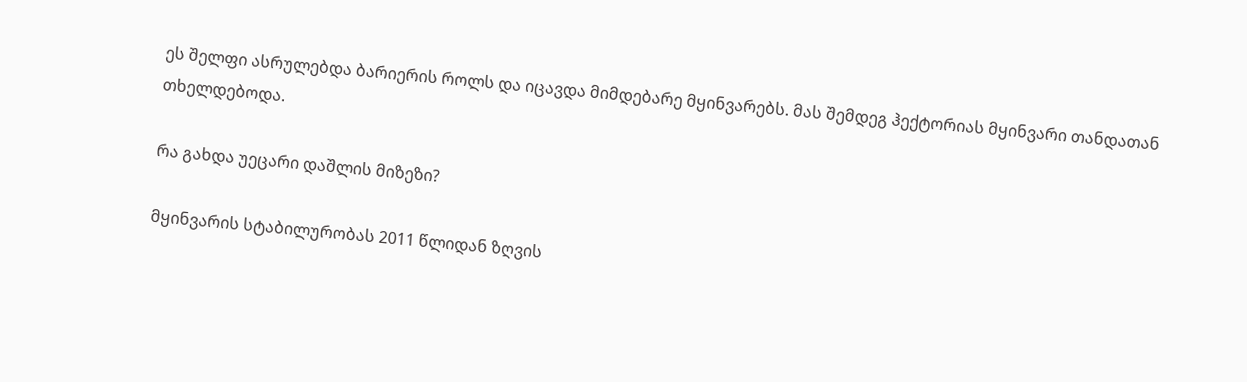ეს შელფი ასრულებდა ბარიერის როლს და იცავდა მიმდებარე მყინვარებს. მას შემდეგ ჰექტორიას მყინვარი თანდათან თხელდებოდა.

რა გახდა უეცარი დაშლის მიზეზი?

მყინვარის სტაბილურობას 2011 წლიდან ზღვის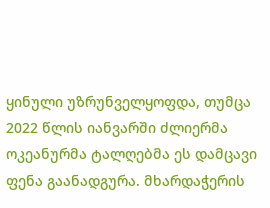ყინული უზრუნველყოფდა, თუმცა 2022 წლის იანვარში ძლიერმა ოკეანურმა ტალღებმა ეს დამცავი ფენა გაანადგურა. მხარდაჭერის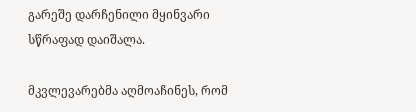გარეშე დარჩენილი მყინვარი სწრაფად დაიშალა.

მკვლევარებმა აღმოაჩინეს, რომ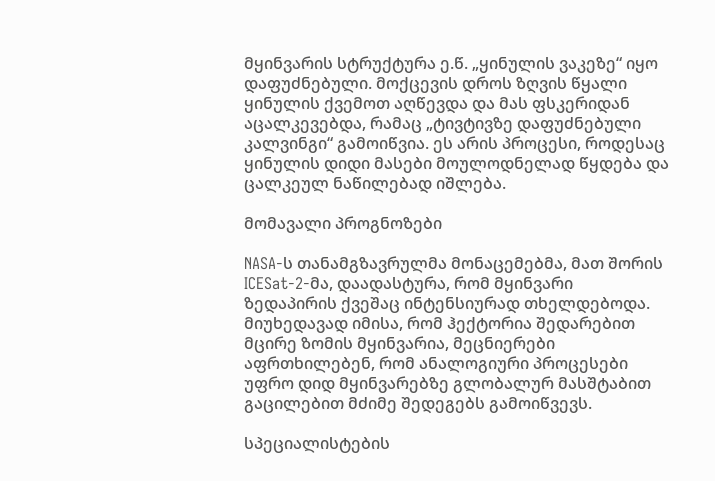მყინვარის სტრუქტურა ე.წ. „ყინულის ვაკეზე“ იყო დაფუძნებული. მოქცევის დროს ზღვის წყალი ყინულის ქვემოთ აღწევდა და მას ფსკერიდან აცალკევებდა, რამაც „ტივტივზე დაფუძნებული კალვინგი“ გამოიწვია. ეს არის პროცესი, როდესაც ყინულის დიდი მასები მოულოდნელად წყდება და ცალკეულ ნაწილებად იშლება.

მომავალი პროგნოზები

NASA-ს თანამგზავრულმა მონაცემებმა, მათ შორის ICESat-2-მა, დაადასტურა, რომ მყინვარი ზედაპირის ქვეშაც ინტენსიურად თხელდებოდა. მიუხედავად იმისა, რომ ჰექტორია შედარებით მცირე ზომის მყინვარია, მეცნიერები აფრთხილებენ, რომ ანალოგიური პროცესები უფრო დიდ მყინვარებზე გლობალურ მასშტაბით გაცილებით მძიმე შედეგებს გამოიწვევს.

სპეციალისტების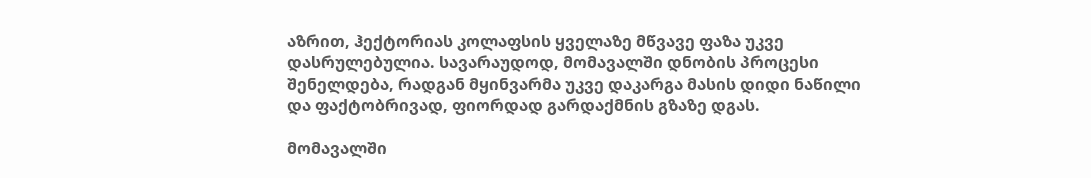აზრით, ჰექტორიას კოლაფსის ყველაზე მწვავე ფაზა უკვე დასრულებულია. სავარაუდოდ, მომავალში დნობის პროცესი შენელდება, რადგან მყინვარმა უკვე დაკარგა მასის დიდი ნაწილი და ფაქტობრივად, ფიორდად გარდაქმნის გზაზე დგას.

მომავალში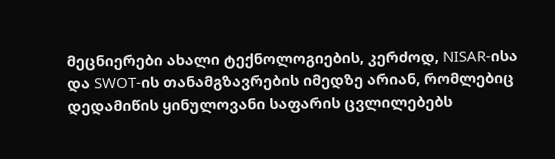მეცნიერები ახალი ტექნოლოგიების, კერძოდ, NISAR-ისა და SWOT-ის თანამგზავრების იმედზე არიან, რომლებიც დედამიწის ყინულოვანი საფარის ცვლილებებს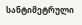სანტიმეტრული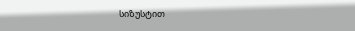სიზუსტით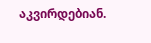აკვირდებიან.